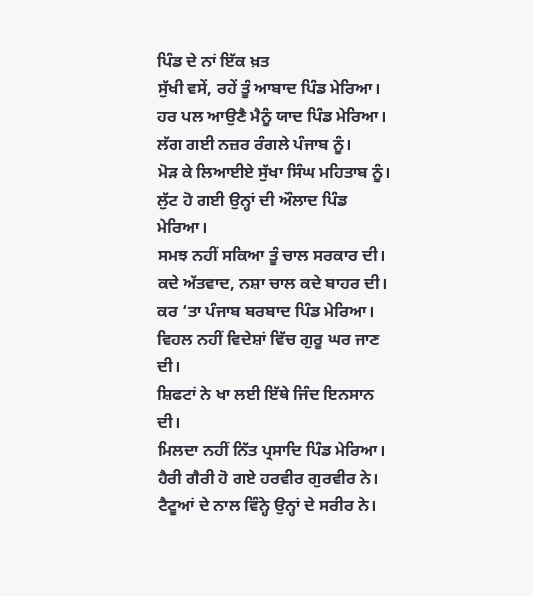ਪਿੰਡ ਦੇ ਨਾਂ ਇੱਕ ਖ਼ਤ
ਸੁੱਖੀ ਵਸੇਂ, ਰਹੇਂ ਤੂੰ ਆਬਾਦ ਪਿੰਡ ਮੇਰਿਆ।
ਹਰ ਪਲ ਆਉਣੈ ਮੈਨੂੰ ਯਾਦ ਪਿੰਡ ਮੇਰਿਆ।
ਲੱਗ ਗਈ ਨਜ਼ਰ ਰੰਗਲੇ ਪੰਜਾਬ ਨੂੰ।
ਮੋੜ ਕੇ ਲਿਆਈਏ ਸੁੱਖਾ ਸਿੰਘ ਮਹਿਤਾਬ ਨੂੰ।
ਲੁੱਟ ਹੋ ਗਈ ਉਨ੍ਹਾਂ ਦੀ ਔਲਾਦ ਪਿੰਡ ਮੇਰਿਆ।
ਸਮਝ ਨਹੀਂ ਸਕਿਆ ਤੂੰ ਚਾਲ ਸਰਕਾਰ ਦੀ।
ਕਦੇ ਅੱਤਵਾਦ, ਨਸ਼ਾ ਚਾਲ ਕਦੇ ਬਾਹਰ ਦੀ।
ਕਰ ‘ਤਾ ਪੰਜਾਬ ਬਰਬਾਦ ਪਿੰਡ ਮੇਰਿਆ।
ਵਿਹਲ ਨਹੀਂ ਵਿਦੇਸ਼ਾਂ ਵਿੱਚ ਗੁਰੂ ਘਰ ਜਾਣ ਦੀ।
ਸ਼ਿਫਟਾਂ ਨੇ ਖਾ ਲਈ ਇੱਥੇ ਜਿੰਦ ਇਨਸਾਨ ਦੀ।
ਮਿਲਦਾ ਨਹੀਂ ਨਿੱਤ ਪ੍ਰਸਾਦਿ ਪਿੰਡ ਮੇਰਿਆ।
ਹੈਰੀ ਗੈਰੀ ਹੋ ਗਏ ਹਰਵੀਰ ਗੁਰਵੀਰ ਨੇ।
ਟੈਟੂਆਂ ਦੇ ਨਾਲ ਵਿੰਨ੍ਹੇ ਉਨ੍ਹਾਂ ਦੇ ਸਰੀਰ ਨੇ।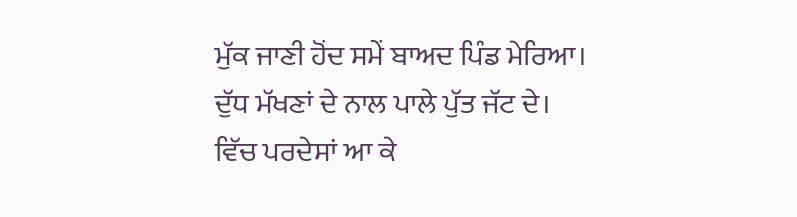ਮੁੱਕ ਜਾਣੀ ਹੋਂਦ ਸਮੇਂ ਬਾਅਦ ਪਿੰਡ ਮੇਰਿਆ।
ਦੁੱਧ ਮੱਖਣਾਂ ਦੇ ਨਾਲ ਪਾਲੇ ਪੁੱਤ ਜੱਟ ਦੇ।
ਵਿੱਚ ਪਰਦੇਸਾਂ ਆ ਕੇ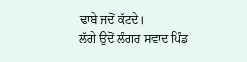ਢਾਬੇ ਜਦੋਂ ਕੱਟਦੇ।
ਲੱਗੇ ਉਦੋਂ ਲੰਗਰ ਸਵਾਦ ਪਿੰਡ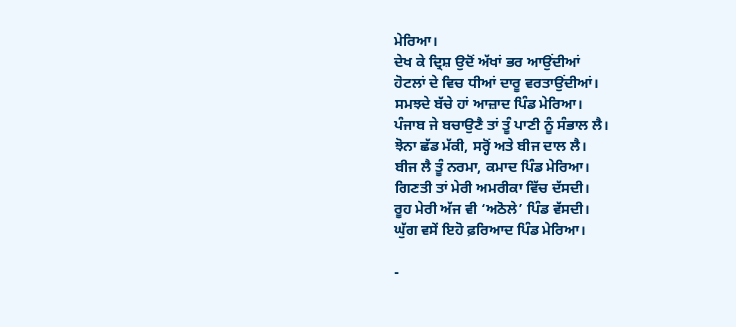ਮੇਰਿਆ।
ਦੇਖ ਕੇ ਦ੍ਰਿਸ਼ ਉਦੋਂ ਅੱਖਾਂ ਭਰ ਆਉਂਦੀਆਂ
ਹੋਟਲਾਂ ਦੇ ਵਿਚ ਧੀਆਂ ਦਾਰੂ ਵਰਤਾਉਂਦੀਆਂ।
ਸਮਝਦੇ ਬੱਚੇ ਹਾਂ ਆਜ਼ਾਦ ਪਿੰਡ ਮੇਰਿਆ।
ਪੰਜਾਬ ਜੇ ਬਚਾਉਣੈ ਤਾਂ ਤੂੰ ਪਾਣੀ ਨੂੰ ਸੰਭਾਲ ਲੈ।
ਝੋਨਾ ਛੱਡ ਮੱਕੀ, ਸਰ੍ਹੋਂ ਅਤੇ ਬੀਜ ਦਾਲ ਲੈ।
ਬੀਜ ਲੈ ਤੂੰ ਨਰਮਾ, ਕਮਾਦ ਪਿੰਡ ਮੇਰਿਆ।
ਗਿਣਤੀ ਤਾਂ ਮੇਰੀ ਅਮਰੀਕਾ ਵਿੱਚ ਦੱਸਦੀ।
ਰੂਹ ਮੇਰੀ ਅੱਜ ਵੀ ‘ਅਠੋਲੇ’ ਪਿੰਡ ਵੱਸਦੀ।
ਘੁੱਗ ਵਸੇਂ ਇਹੋ ਫ਼ਰਿਆਦ ਪਿੰਡ ਮੇਰਿਆ।

-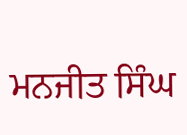ਮਨਜੀਤ ਸਿੰਘ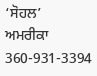‘ਸੋਹਲ’
ਅਮਰੀਕਾ
360-931-3394